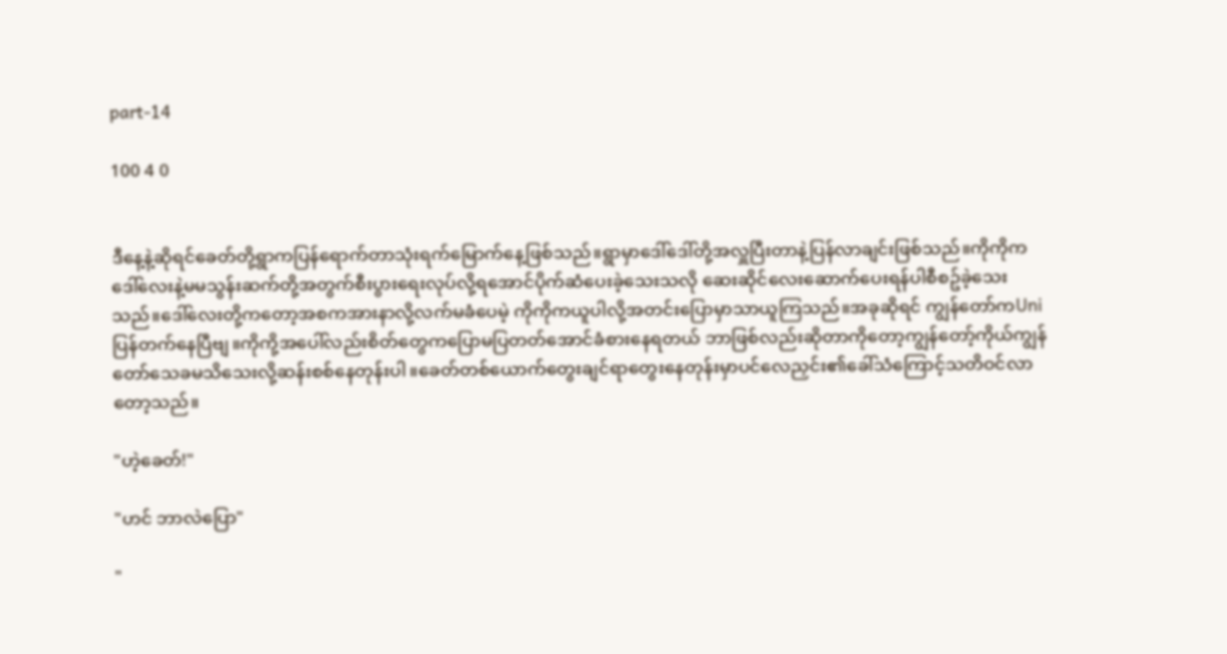part-14

100 4 0


ဒီနေ့နဲ့ဆိုရင်ခေတ်တို့ရွာကပြန်ရောက်တာသုံးရက်မြောက်နေ့ဖြစ်သည်။ရွာမှာဒေါ်ဒေါ်တို့အလှူပြီးတာနဲ့ပြန်လာချင်းဖြစ်သည်။ကိုကိုက ဒေါ်လေးနဲ့မမသွန်းဆက်တို့အတွက်စီးပွားရေးလုပ်လို့ရအောင်ပိုက်ဆံပေးခဲ့သေးသလို ဆေးဆိုင်လေးဆောက်ပေးရန်ပါစီစဥ်ခဲ့သေးသည်။ဒေါ်လေးတို့ကတော့အစကအားနာလို့လက်မခံပေမဲ့ ကိုကိုကယူပါလို့အတင်းပြောမှာသာယူကြသည်။အခုဆိုရင် ကျွန်တော်ကUniပြန်တက်နေပြီဗျ။ကိုကို့အပေါ်လည်းစိတ်တွေကပြောမပြတတ်အောင်ခံစားနေရတယ် ဘာဖြစ်လည်းဆိုတာကိုတော့ကျွန်တော့်ကိုယ်ကျွန်တော်သေခမသိသေးလို့ဆန်းစစ်နေတုန်းပါ။ခေတ်တစ်ယောက်တွေးချင်ရာတွေးနေတုန်းမှာပင်လေညှင်း၏ခေါ်သံကြောင့်သတိဝင်လာတော့သည်။

"ဟဲ့ခေတ်!"

"ဟင် ဘာလဲပြော"

"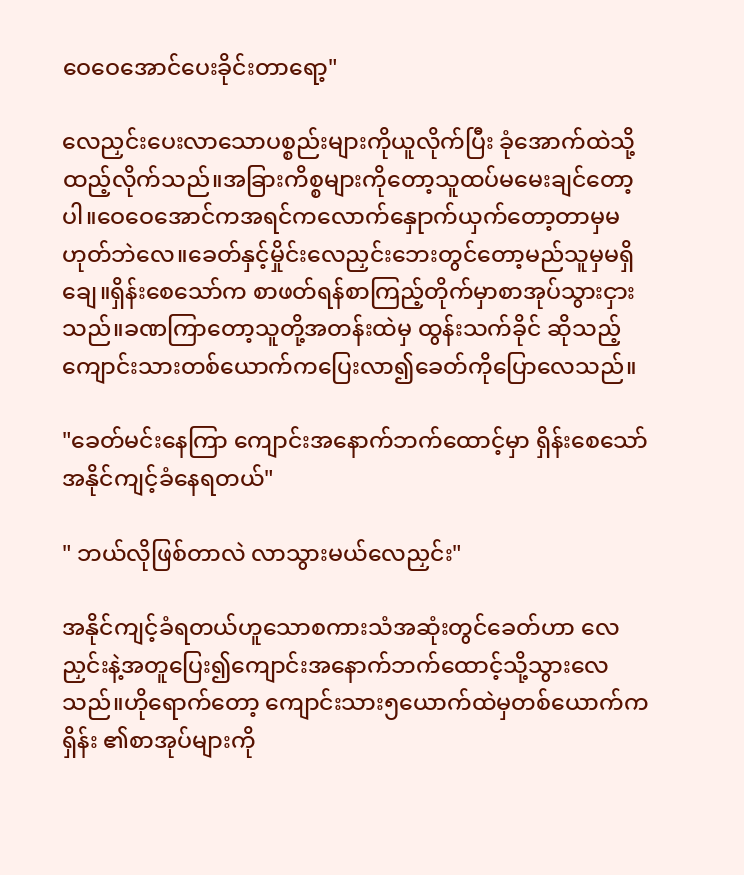ဝေဝေအောင်ပေးခိုင်းတာရော့"

လေညှင်းပေးလာသောပစ္စည်းများကိုယူလိုက်ပြီး ခုံအောက်ထဲသို့ထည့်လိုက်သည်။အခြားကိစ္စများကိုတော့သူထပ်မမေးချင်တော့ပါ။ဝေဝေအောင်ကအရင်ကလောက်နှေုာက်ယှက်တော့တာမှမဟုတ်ဘဲလေ။ခေတ်နှင့်မှိုင်းလေညှင်းဘေးတွင်တော့မည်သူမှမရှိချေ။ရှိန်းစေသော်က စာဖတ်ရန်စာကြည့်တိုက်မှာစာအုပ်သွားငှားသည်။ခဏကြာတော့သူတို့အတန်းထဲမှ ထွန်းသက်ခိုင် ဆိုသည့်ကျောင်းသားတစ်ယောက်ကပြေးလာ၍ခေတ်ကိုပြောလေသည်။

"ခေတ်မင်းနေကြာ ကျောင်းအနောက်ဘက်ထောင့်မှာ ရှိန်းစေသော်အနိုင်ကျင့်ခံနေရတယ်"

" ဘယ်လိုဖြစ်တာလဲ လာသွားမယ်လေညှင်း"

အနိုင်ကျင့်ခံရတယ်ဟူသောစကားသံအဆုံးတွင်ခေတ်ဟာ လေညှင်းနဲ့အတူပြေး၍ကျောင်းအနောက်ဘက်ထောင့်သို့သွားလေသည်။ဟိုရောက်တော့ ကျောင်းသား၅ယောက်ထဲမှတစ်ယောက်က ရှိန်း ၏စာအုပ်များကို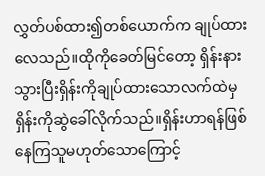လွှတ်ပစ်ထား၍တစ်ယောက်က ချုပ်ထားလေသည်။ထိုကိုခေတ်မြင်တော့ ရှိန်းနားသွားပြီးရှိန်းကိုချုပ်ထားသောလက်ထဲမှရှိန်းကိုဆွဲခေါ်လိုက်သည်။ရှိန်းဟာရန်ဖြစ်နေကြသူမဟုတ်သောကြောင့်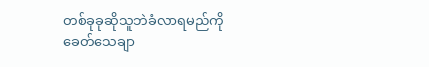တစ်ခုခုဆိုသူဘဲခံလာရမည်ကို ခေတ်သေချာ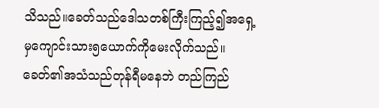သိသည်။ခေတ်သည်ဒေါသတစ်ကြီးကြည့်၍အရှေ့မှကျောင်းသား၅ယောက်ကိုမေးလိုက်သည်။ခေတ်၏အသံသည်တုန်ရီမနေဘဲ တည်ကြည်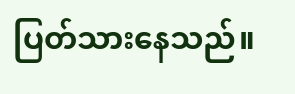ပြတ်သားနေသည်။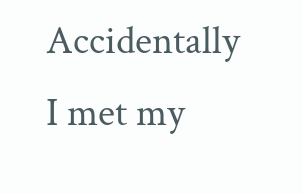Accidentally I met my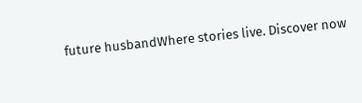future husbandWhere stories live. Discover now